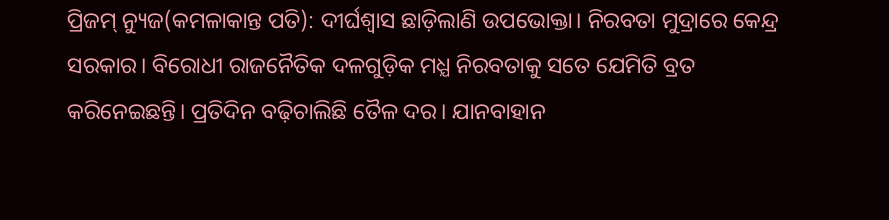ପ୍ରିଜମ୍ ନ୍ୟୁଜ(କମଳାକାନ୍ତ ପତି): ଦୀର୍ଘଶ୍ୱାସ ଛାଡ଼ିଲାଣି ଉପଭୋକ୍ତା। ନିରବତା ମୁଦ୍ରାରେ କେନ୍ଦ୍ର ସରକାର। ବିରୋଧୀ ରାଜନୈତିକ ଦଳଗୁଡ଼ିକ ମଧ୍ଯ ନିରବତାକୁ ସତେ ଯେମିତି ବ୍ରତ କରିନେଇଛନ୍ତି। ପ୍ରତିଦିନ ବଢ଼ିଚାଲିଛି ତୈଳ ଦର। ଯାନବାହାନ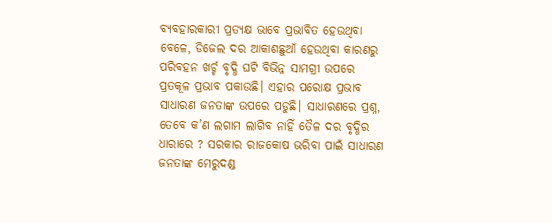ବ୍ୟବହାରକାରୀ ପ୍ରତ୍ୟକ୍ଷ ଭାବେ ପ୍ରଭାବିତ ହେଉଥିବା ବେଳେ, ଡିଜେଲ ଦର ଆକାଶଛୁଆଁ ହେଉଥିବା କାରଣରୁ ପରିବହନ ଖର୍ଚ୍ଚ ବୃଦ୍ଧି ଘଟି ବିଭିନ୍ନ ସାମଗ୍ରୀ ଉପରେ ପ୍ରତକୂଳ ପ୍ରଭାବ ପକାଉଛି। ଏହାର ପରୋକ୍ଷ ପ୍ରଭାବ ସାଧାରଣ ଜନତାଙ୍କ ଉପରେ ପଡୁଛି। ସାଧାରଣରେ ପ୍ରଶ୍ନ, ତେବେ କ’ଣ ଲଗାମ ଲାଗିବ ନାହିଁ ତୈଳ ଦର ବୃଦ୍ଧିର ଧାରାରେ ? ସରକାର ରାଜକୋଷ ଭରିବା ପାଇଁ ସାଧାରଣ ଜନତାଙ୍କ ମେରୁଦଣ୍ଡ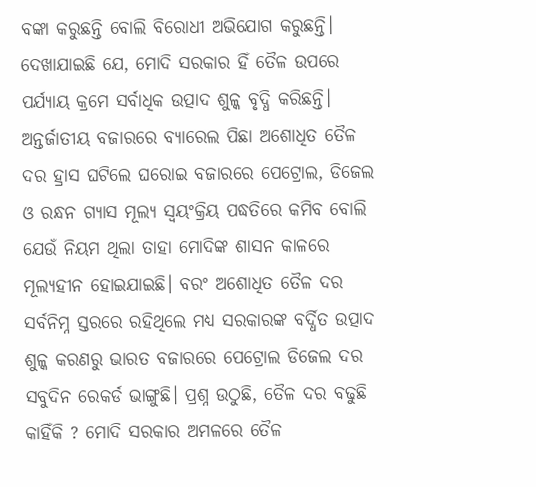ବଙ୍କା କରୁଛନ୍ତି ବୋଲି ବିରୋଧୀ ଅଭିଯୋଗ କରୁଛନ୍ତି। ଦେଖାଯାଇଛି ଯେ, ମୋଦି ସରକାର ହିଁ ତୈଳ ଉପରେ ପର୍ଯ୍ୟାୟ କ୍ରମେ ସର୍ବାଧିକ ଉତ୍ପାଦ ଶୁଳ୍କ ବୃଦ୍ଧି କରିଛନ୍ତି। ଅନ୍ତର୍ଜାତୀୟ ବଜାରରେ ବ୍ୟାରେଲ ପିଛା ଅଶୋଧିତ ତୈଳ ଦର ହ୍ରାସ ଘଟିଲେ ଘରୋଇ ବଜାରରେ ପେଟ୍ରୋଲ, ଡିଜେଲ ଓ ରନ୍ଧନ ଗ୍ୟାସ ମୂଲ୍ୟ ସ୍ୱୟଂକ୍ରିୟ ପଦ୍ଧତିରେ କମିବ ବୋଲି ଯେଉଁ ନିୟମ ଥିଲା ତାହା ମୋଦିଙ୍କ ଶାସନ କାଳରେ ମୂଲ୍ୟହୀନ ହୋଇଯାଇଛି। ବରଂ ଅଶୋଧିତ ତୈଳ ଦର ସର୍ବନିମ୍ନ ସ୍ତରରେ ରହିଥିଲେ ମଧ୍ଯ ସରକାରଙ୍କ ବର୍ଦ୍ଧିତ ଉତ୍ପାଦ ଶୁଳ୍କ କରଣରୁ ଭାରତ ବଜାରରେ ପେଟ୍ରୋଲ ଡିଜେଲ ଦର ସବୁଦିନ ରେକର୍ଡ ଭାଙ୍ଗୁଛି। ପ୍ରଶ୍ନ ଉଠୁଛି, ତୈଳ ଦର ବଢୁଛି କାହିଁକି ? ମୋଦି ସରକାର ଅମଳରେ ତୈଳ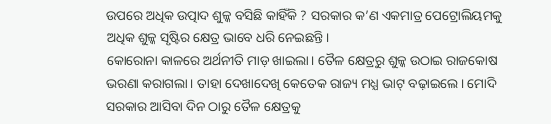ଉପରେ ଅଧିକ ଉତ୍ପାଦ ଶୁଳ୍କ ବସିଛି କାହିଁକି ? ସରକାର କ’ଣ ଏକମାତ୍ର ପେଟ୍ରୋଲିୟମକୁ ଅଧିକ ଶୁଳ୍କ ସୃଷ୍ଟିର କ୍ଷେତ୍ର ଭାବେ ଧରି ନେଇଛନ୍ତି।
କୋରୋନା କାଳରେ ଅର୍ଥନୀତି ମାଡ଼ ଖାଇଲା। ତୈଳ କ୍ଷେତ୍ରରୁ ଶୁଳ୍କ ଉଠାଇ ରାଜକୋଷ ଭରଣା କରାଗଲା। ତାହା ଦେଖାଦେଖି କେତେକ ରାଜ୍ୟ ମଧ୍ଯ ଭାଟ୍ ବଢ଼ାଇଲେ। ମୋଦି ସରକାର ଆସିବା ଦିନ ଠାରୁ ତୈଳ କ୍ଷେତ୍ରକୁ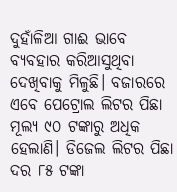ଦୁହାଁଳିଆ ଗାଈ ଭାବେ ବ୍ୟବହାର କରିଆସୁଥିବା ଦେଖିବାକୁ ମିଳୁଛି। ବଜାରରେ ଏବେ ପେଟ୍ରୋଲ ଲିଟର ପିଛା ମୂଲ୍ୟ ୯୦ ଟଙ୍କାରୁ ଅଧିକ ହେଲାଣି। ଡିଜେଲ ଲିଟର ପିଛା ଦର ୮୫ ଟଙ୍କା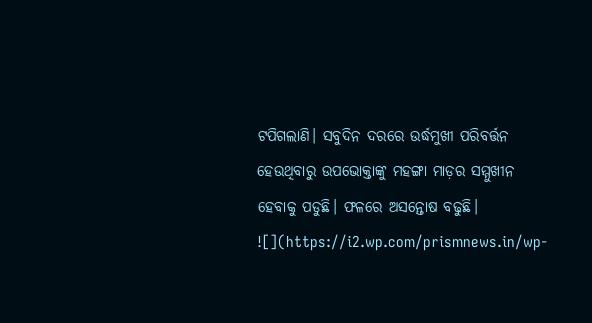ଟପିଗଲାଣି। ସବୁଦିନ ଦରରେ ଉର୍ଦ୍ଧମୁଖୀ ପରିବର୍ତ୍ତନ ହେଉଥିବାରୁ ଉପଭୋକ୍ତାଙ୍କୁ ମହଙ୍ଗା ମାଡ଼ର ସମ୍ମୁଖୀନ ହେବାକୁ ପଡୁଛି। ଫଳରେ ଅସନ୍ତୋଷ ବଢୁଛି।
![](https://i2.wp.com/prismnews.in/wp-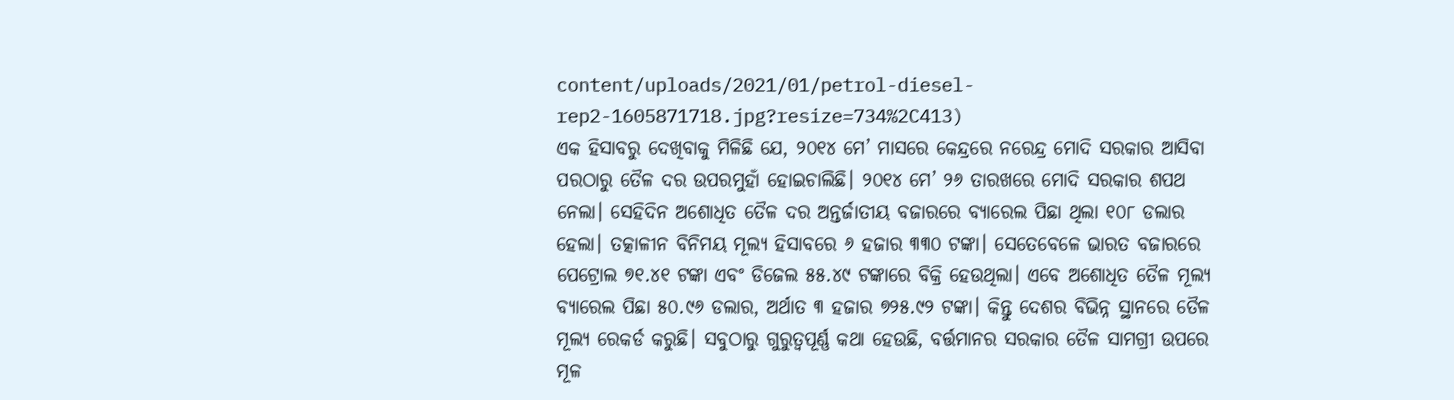content/uploads/2021/01/petrol-diesel-rep2-1605871718.jpg?resize=734%2C413)
ଏକ ହିସାବରୁ ଦେଖିବାକୁ ମିଳିଛି ଯେ, ୨୦୧୪ ମେ’ ମାସରେ କେନ୍ଦ୍ରରେ ନରେନ୍ଦ୍ର ମୋଦି ସରକାର ଆସିବା ପରଠାରୁ ତୈଳ ଦର ଉପରମୁହାଁ ହୋଇଚାଲିଛି। ୨୦୧୪ ମେ’ ୨୬ ତାରଖରେ ମୋଦି ସରକାର ଶପଥ ନେଲା। ସେହିଦିନ ଅଶୋଧିତ ତୈଳ ଦର ଅନ୍ତର୍ଜାତୀୟ ବଜାରରେ ବ୍ୟାରେଲ ପିଛା ଥିଲା ୧୦୮ ଡଲାର ହେଲା। ତତ୍କାଳୀନ ବିନିମୟ ମୂଲ୍ୟ ହିସାବରେ ୬ ହଜାର ୩୩୦ ଟଙ୍କା। ସେତେବେଳେ ଭାରତ ବଜାରରେ ପେଟ୍ରୋଲ ୭୧.୪୧ ଟଙ୍କା ଏବଂ ଡିଜେଲ ୫୫.୪୯ ଟଙ୍କାରେ ବିକ୍ରି ହେଉଥିଲା। ଏବେ ଅଶୋଧିତ ତୈଳ ମୂଲ୍ୟ ବ୍ୟାରେଲ ପିଛା ୫୦.୯୬ ଡଲାର, ଅର୍ଥାତ ୩ ହଜାର ୭୨୫.୯୨ ଟଙ୍କା। କିନ୍ତୁ ଦେଶର ବିଭିନ୍ନ ସ୍ଥାନରେ ତୈଳ ମୂଲ୍ୟ ରେକର୍ଡ କରୁଛି। ସବୁଠାରୁ ଗୁରୁତ୍ୱପୂର୍ଣ୍ଣ କଥା ହେଉଛି, ବର୍ତ୍ତମାନର ସରକାର ତୈଳ ସାମଗ୍ରୀ ଉପରେ ମୂଳ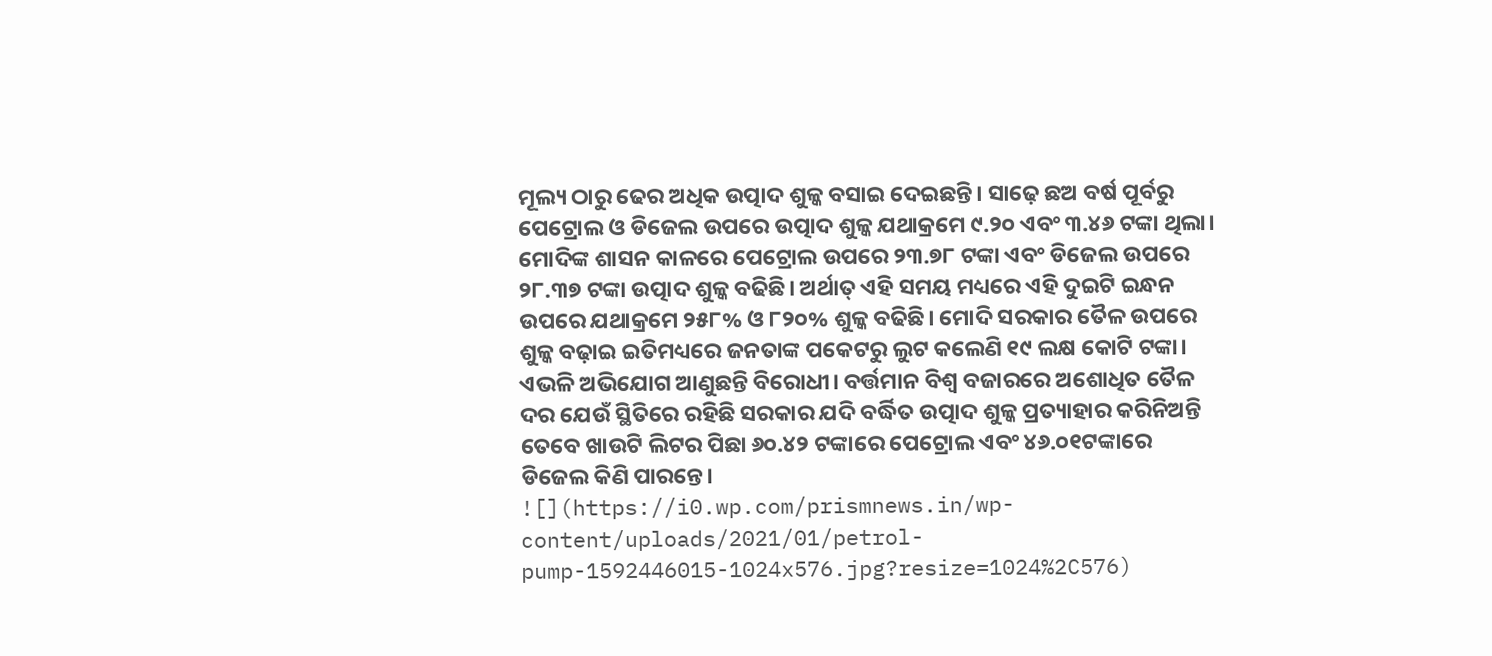ମୂଲ୍ୟ ଠାରୁ ଢେର ଅଧିକ ଉତ୍ପାଦ ଶୁଳ୍କ ବସାଇ ଦେଇଛନ୍ତି। ସାଢ଼େ ଛଅ ବର୍ଷ ପୂର୍ବରୁ ପେଟ୍ରୋଲ ଓ ଡିଜେଲ ଉପରେ ଉତ୍ପାଦ ଶୁଳ୍କ ଯଥାକ୍ରମେ ୯.୨୦ ଏବଂ ୩.୪୬ ଟଙ୍କା ଥିଲା। ମୋଦିଙ୍କ ଶାସନ କାଳରେ ପେଟ୍ରୋଲ ଉପରେ ୨୩.୭୮ ଟଙ୍କା ଏବଂ ଡିଜେଲ ଉପରେ ୨୮.୩୭ ଟଙ୍କା ଉତ୍ପାଦ ଶୁଳ୍କ ବଢିଛି। ଅର୍ଥାତ୍ ଏହି ସମୟ ମଧ୍ୟରେ ଏହି ଦୁଇଟି ଇନ୍ଧନ ଉପରେ ଯଥାକ୍ରମେ ୨୫୮% ଓ ୮୨୦% ଶୁଳ୍କ ବଢିଛି। ମୋଦି ସରକାର ତୈଳ ଉପରେ ଶୁଳ୍କ ବଢ଼ାଇ ଇତିମଧ୍ୟରେ ଜନତାଙ୍କ ପକେଟରୁ ଲୁଟ କଲେଣି ୧୯ ଲକ୍ଷ କୋଟି ଟଙ୍କା। ଏଭଳି ଅଭିଯୋଗ ଆଣୁଛନ୍ତି ବିରୋଧୀ। ବର୍ତ୍ତମାନ ବିଶ୍ୱ ବଜାରରେ ଅଶୋଧିତ ତୈଳ ଦର ଯେଉଁ ସ୍ଥିତିରେ ରହିଛି ସରକାର ଯଦି ବର୍ଦ୍ଧିତ ଉତ୍ପାଦ ଶୁଳ୍କ ପ୍ରତ୍ୟାହାର କରିନିଅନ୍ତି ତେବେ ଖାଉଟି ଲିଟର ପିଛା ୬୦.୪୨ ଟଙ୍କାରେ ପେଟ୍ରୋଲ ଏବଂ ୪୬.୦୧ଟଙ୍କାରେ ଡିଜେଲ କିଣି ପାରନ୍ତେ।
![](https://i0.wp.com/prismnews.in/wp-content/uploads/2021/01/petrol-pump-1592446015-1024x576.jpg?resize=1024%2C576)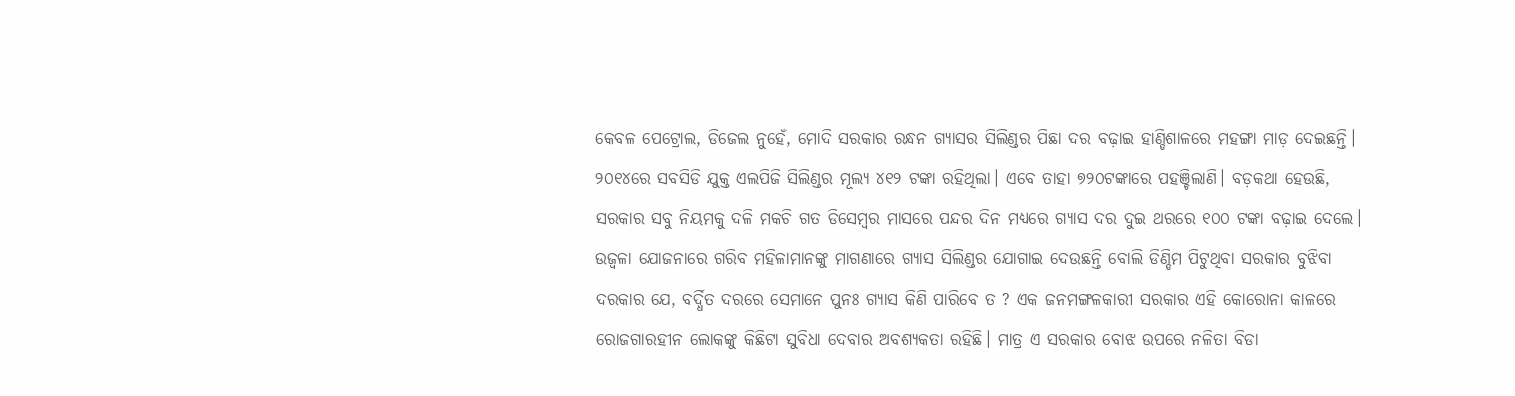କେବଳ ପେଟ୍ରୋଲ, ଡିଜେଲ ନୁହେଁ, ମୋଦି ସରକାର ରନ୍ଧନ ଗ୍ୟାସର ସିଲିଣ୍ଡର ପିଛା ଦର ବଢ଼ାଇ ହାଣ୍ଡିଶାଳରେ ମହଙ୍ଗା ମାଡ଼ ଦେଇଛନ୍ତି। ୨୦୧୪ରେ ସବସିଡି ଯୁକ୍ତ ଏଲପିଜି ସିଲିଣ୍ଡର ମୂଲ୍ୟ ୪୧୨ ଟଙ୍କା ରହିଥିଲା। ଏବେ ତାହା ୭୨୦ଟଙ୍କାରେ ପହଞ୍ଚିଲାଣି। ବଡ଼କଥା ହେଉଛି, ସରକାର ସବୁ ନିୟମକୁ ଦଳି ମକଚି ଗତ ଡିସେମ୍ବର ମାସରେ ପନ୍ଦର ଦିନ ମଧ୍ୟରେ ଗ୍ୟାସ ଦର ଦୁଇ ଥରରେ ୧୦୦ ଟଙ୍କା ବଢ଼ାଇ ଦେଲେ। ଉଜ୍ୱଳା ଯୋଜନାରେ ଗରିବ ମହିଳାମାନଙ୍କୁ ମାଗଣାରେ ଗ୍ୟାସ ସିଲିଣ୍ଡର ଯୋଗାଇ ଦେଉଛନ୍ତି ବୋଲି ଡିଣ୍ଡିମ ପିଟୁଥିବା ସରକାର ବୁଝିବା ଦରକାର ଯେ, ବର୍ଦ୍ଧିତ ଦରରେ ସେମାନେ ପୁନଃ ଗ୍ୟାସ କିଣି ପାରିବେ ତ ? ଏକ ଜନମଙ୍ଗଳକାରୀ ସରକାର ଏହି କୋରୋନା କାଳରେ ରୋଜଗାରହୀନ ଲୋକଙ୍କୁ କିଛିଟା ସୁବିଧା ଦେବାର ଅବଶ୍ୟକତା ରହିଛି। ମାତ୍ର ଏ ସରକାର ବୋଝ ଉପରେ ନଳିତା ବିଡା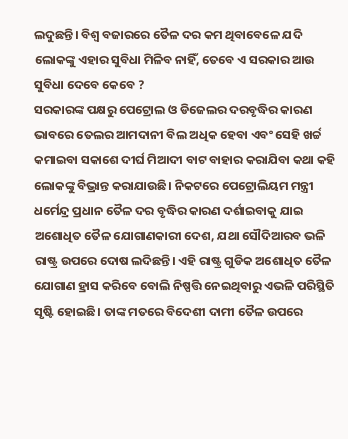ଲଦୁଛନ୍ତି। ବିଶ୍ୱ ବଜାରରେ ତୈଳ ଦର କମ ଥିବାବେଳେ ଯଦି ଲୋକଙ୍କୁ ଏହାର ସୁବିଧା ମିଳିବ ନାହିଁ, ତେବେ ଏ ସରକାର ଆଉ ସୁବିଧା ଦେବେ କେବେ ?
ସରକାରଙ୍କ ପକ୍ଷରୁ ପେଟ୍ରୋଲ ଓ ଡିଜେଲର ଦରବୃଦ୍ଧିର କାରଣ ଭାବରେ ତେଲର ଆମଦାନୀ ବିଲ ଅଧିକ ହେବା ଏବଂ ସେହି ଖର୍ଚ୍ଚ କମାଇବା ସକାଶେ ଦୀର୍ଘ ମିଆଦୀ ବାଟ ବାହାର କରାଯିବା କଥା କହି ଲୋକଙ୍କୁ ବିଭ୍ରାନ୍ତ କରାଯାଉଛି। ନିକଟରେ ପେଟ୍ରୋଲିୟମ ମନ୍ତ୍ରୀ ଧର୍ମେନ୍ଦ୍ର ପ୍ରଧାନ ତୈଳ ଦର ବୃଦ୍ଧିର କାରଣ ଦର୍ଶାଇବାକୁ ଯାଇ ଅଶୋଧିତ ତୈଳ ଯୋଗାଣକାରୀ ଦେଶ, ଯଥା ସୌଦିଆରବ ଭଳି ରାଷ୍ଟ୍ର ଉପରେ ଦୋଷ ଲଦିଛନ୍ତି। ଏହି ରାଷ୍ଟ୍ର ଗୁଡିକ ଅଶୋଧିତ ତୈଳ ଯୋଗାଣ ହ୍ରାସ କରିବେ ବୋଲି ନିଷ୍ପତ୍ତି ନେଇଥିବାରୁ ଏଭଳି ପରିସ୍ଥିତି ସୃଷ୍ଟି ହୋଇଛି। ତାଙ୍କ ମତରେ ବିଦେଶୀ ଦାମୀ ତୈଳ ଉପରେ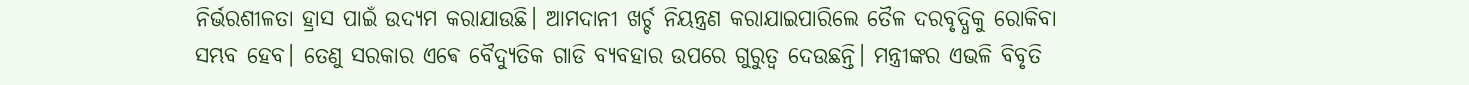ନିର୍ଭରଶୀଳତା ହ୍ରାସ ପାଇଁ ଉଦ୍ୟମ କରାଯାଉଛି। ଆମଦାନୀ ଖର୍ଚ୍ଚ ନିୟନ୍ତ୍ରଣ କରାଯାଇପାରିଲେ ତୈଳ ଦରବୃଦ୍ଧିକୁ ରୋକିବା ସମ୍ଭବ ହେବ। ତେଣୁ ସରକାର ଏଵେ ବୈଦ୍ୟୁତିକ ଗାଡି ବ୍ୟବହାର ଉପରେ ଗୁରୁତ୍ୱ ଦେଉଛନ୍ତି। ମନ୍ତ୍ରୀଙ୍କର ଏଭଳି ବିବୃତି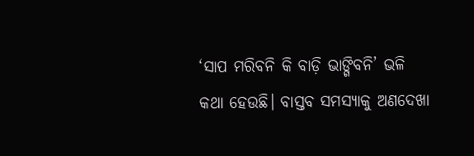‘ସାପ ମରିବନି କି ବାଡ଼ି ଭାଙ୍ଗିବନି’ ଭଳି କଥା ହେଉଛି। ବାସ୍ତବ ସମସ୍ୟାକୁ ଅଣଦେଖା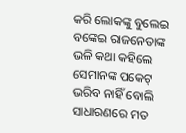କରି ଲୋକଙ୍କୁ ବୁଲେଇ ବଙ୍କେଇ ରାଜନେତାଙ୍କ ଭଳି କଥା କହିଲେ ସେମାନଙ୍କ ପକେଟ୍ ଭରିବ ନାହିଁ ବୋଲି ସାଧାରଣରେ ମତ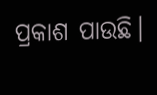ପ୍ରକାଶ ପାଉଛି।